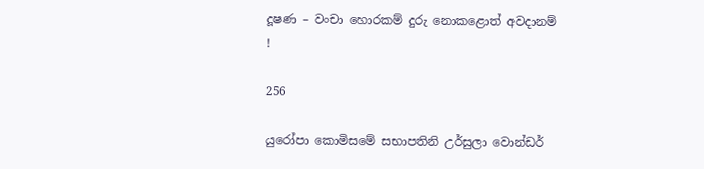දූෂණ – වංචා හොරකම් දුරු නොකළොත් අවදානම් !

256

යුරෝපා කොමිසමේ සභාපතිනි උර්සුලා වොන්ඩර්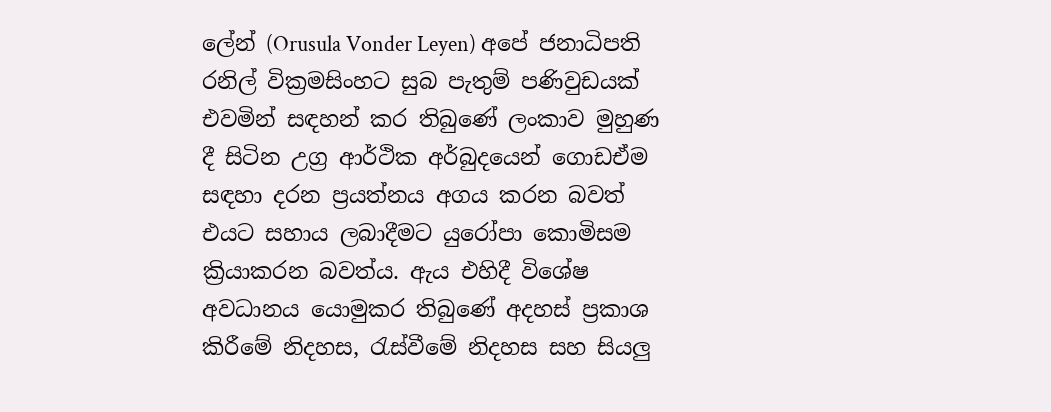ලේන් (Orusula Vonder Leyen) අපේ ජනාධිපති රනිල් වික්‍රමසිංහට සුබ පැතුම් පණිවුඩයක් එවමින් සඳහන් කර තිබුණේ ලංකාව මුහුණ දී සිටින උග්‍ර ආර්ථික අර්බුදයෙන් ගොඩඒම සඳහා දරන ප්‍රයත්නය අගය කරන බවත් එයට සහාය ලබාදීමට යුරෝපා කොමිසම ක්‍රියාකරන බවත්ය. ඇය එහිදී විශේෂ අවධානය යොමුකර තිබුණේ අදහස් ප්‍රකාශ කිරීමේ නිදහස, රැස්වීමේ නිදහස සහ සියලු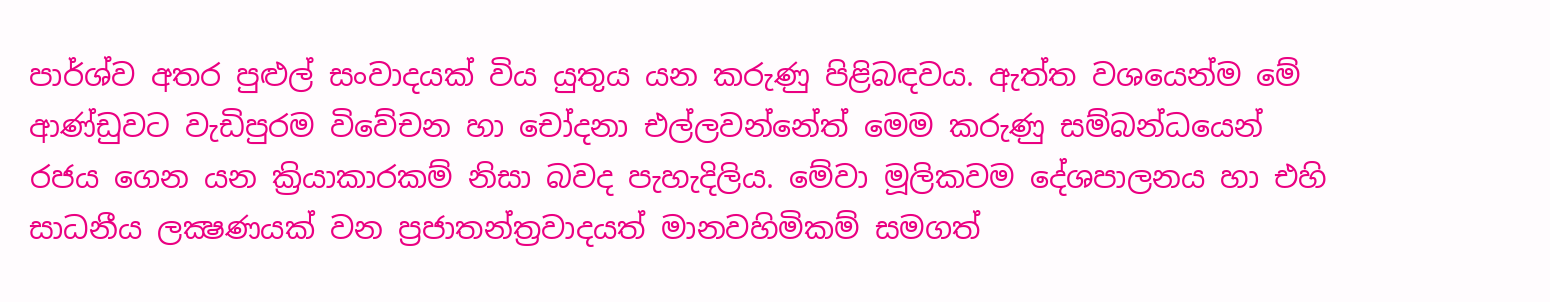පාර්ශ්ව අතර පුළුල් සංවාදයක් විය යුතුය යන කරුණු පිළිබඳවය. ඇත්ත වශයෙන්ම මේ ආණ්ඩුවට වැඩිපුරම විවේචන හා චෝදනා එල්ලවන්නේත් මෙම කරුණු සම්බන්ධයෙන් රජය ගෙන යන ක්‍රියාකාරකම් නිසා බවද පැහැදිලිය. මේවා මූලිකවම දේශපාලනය හා එහි සාධනීය ලක්‍ෂණයක් වන ප්‍රජාතන්ත්‍රවාදයත් මානවහිමිකම් සමගත්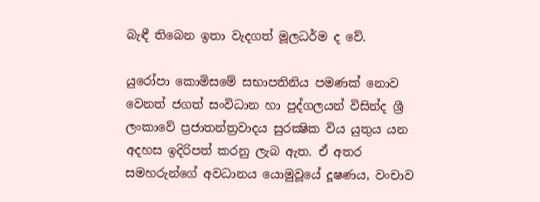බැඳී තිබෙන ඉතා වැදගත් මූලධර්ම ද වේ.

යුරෝපා කොමිසමේ සභාපතිනිය පමණක් නොව වෙනත් ජගත් සංවිධාන හා පුද්ගලයන් විසින්ද ශ්‍රී ලංකාවේ ප්‍රජාතන්ත්‍රවාදය සුරක්‍ෂික විය යුතුය යන අදහස ඉදිරිපත් කරනු ලැබ ඇත. ඒ අතර සමහරුන්ගේ අවධානය යොමුවූයේ දූෂණය, වංචාව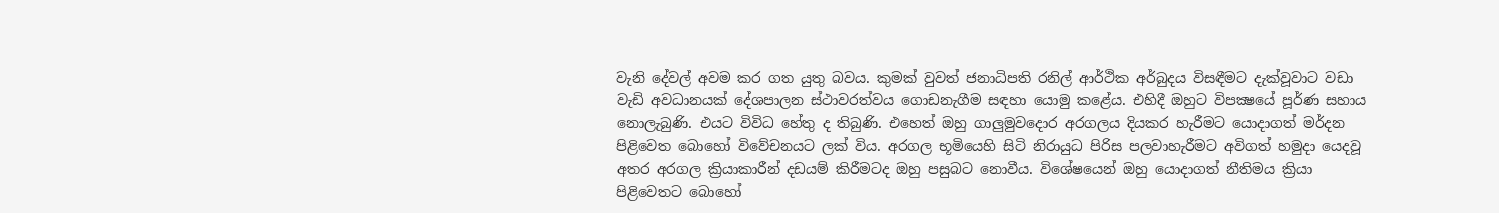වැනි දේවල් අවම කර ගත යුතු බවය. කුමක් වුවත් ජනාධිපති රනිල් ආර්ථික අර්බුදය විසඳීමට දැක්වූවාට වඩා වැඩි අවධානයක් දේශපාලන ස්ථාවරත්වය ගොඩනැගීම සඳහා යොමු කළේය. එහිදී ඔහුට විපක්‍ෂයේ පූර්ණ සහාය නොලැබුණි. එයට විවිධ හේතු ද තිබුණි. එහෙත් ඔහු ගාලුමුවදොර අරගලය දියකර හැරීමට යොදාගත් මර්දන පිළිවෙත බොහෝ විවේචනයට ලක් විය. අරගල භූමියෙහි සිටි නිරායුධ පිරිස පලවාහැරීමට අවිගත් හමුදා යෙදවූ අතර අරගල ක්‍රියාකාරීන් දඩයම් කිරීමටද ඔහු පසුබට නොවීය. විශේෂයෙන් ඔහු යොදාගත් නීතිමය ක්‍රියා පිළිවෙතට බොහෝ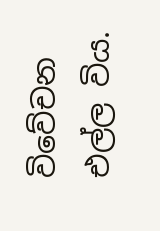විවේචන එල්ල විය.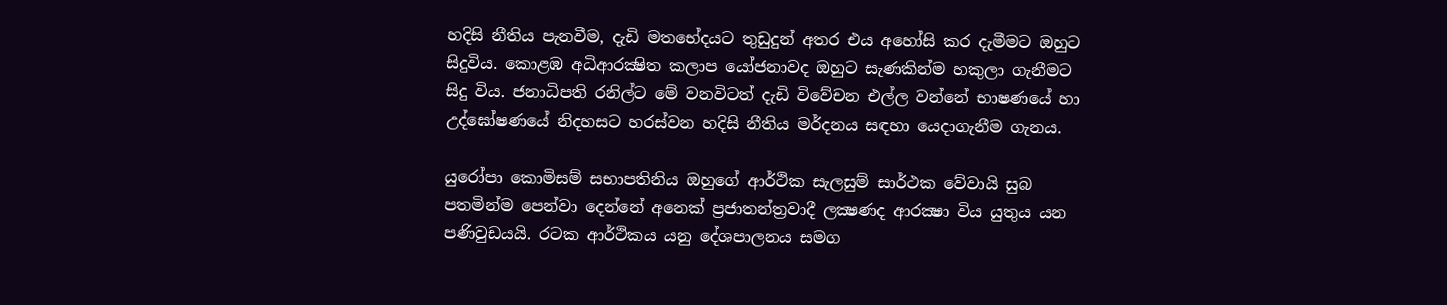හදිසි නීතිය පැනවීම, දැඩි මතභේදයට තුඩුදුන් අතර එය අහෝසි කර දැමීමට ඔහුට සිදුවිය. කොළඹ අධිආරක්‍ෂිත කලාප යෝජනාවද ඔහුට සැණකින්ම හකුලා ගැනීමට සිදු විය. ජනාධිපති රනිල්ට මේ වනවිටත් දැඩි විවේචන එල්ල වන්නේ භාෂණයේ හා උද්ඝෝෂණයේ නිදහසට හරස්වන හදිසි නීතිය මර්දනය සඳහා යෙදාගැනීම ගැනය.

යුරෝපා කොමිසම් සභාපතිනිය ඔහුගේ ආර්ථික සැලසුම් සාර්ථක වේවායි සුබ පතමින්ම පෙන්වා දෙන්නේ අනෙක් ප්‍රජාතන්ත්‍රවාදී ලක්‍ෂණද ආරක්‍ෂා විය යුතුය යන පණිවුඩයයි. රටක ආර්ථිකය යනු දේශපාලනය සමග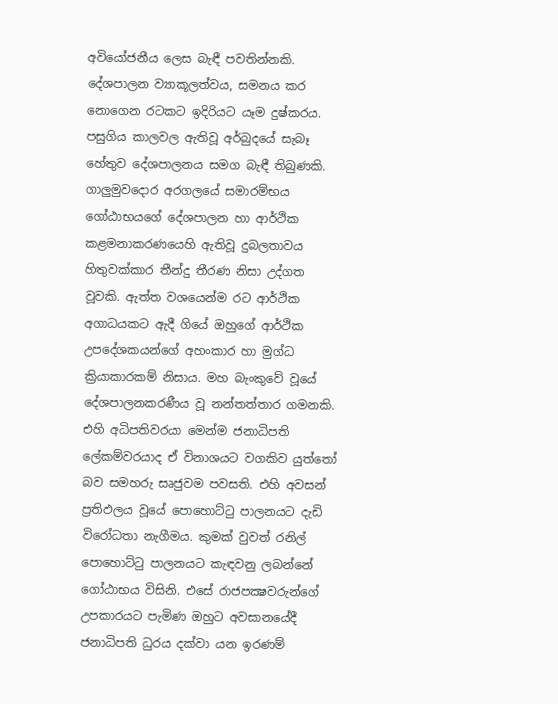අවියෝජනීය ලෙස බැඳී පවතින්නකි. දේශපාලන ව්‍යාකූලත්වය, සමනය කර නොගෙන රටකට ඉදිරියට යෑම දුෂ්කරය. පසුගිය කාලවල ඇතිවූ අර්බුදයේ සැබෑ හේතුව දේශපාලනය සමග බැඳී තිබුණකි. ගාලුමුවදොර අරගලයේ සමාරම්භය ගෝඨාභයගේ දේශපාලන හා ආර්ථික කළමනාකරණයෙහි ඇතිවූ දුබලතාවය හිතුවක්කාර තීන්දු තීරණ නිසා උද්ගත වූවකි. ඇත්ත වශයෙන්ම රට ආර්ථික අගාධයකට ඇදී ගියේ ඔහුගේ ආර්ථික උපදේශකයන්ගේ අහංකාර හා මුග්ධ ක්‍රියාකාරකම් නිසාය. මහ බැංකුවේ වූයේ දේශපාලනකරණීය වූ නන්තත්තාර ගමනකි. එහි අධිපතිවරයා මෙන්ම ජනාධිපති ලේකම්වරයාද ඒ විනාශයට වගකිව යුත්තෝ බව සමහරු සෘජුවම පවසති. එහි අවසන් ප්‍රතිඵලය වූයේ පොහොට්ටු පාලනයට දැඩි විරෝධතා නැගීමය. කුමක් වුවත් රනිල් පොහොට්ටු පාලනයට කැඳවනු ලබන්නේ ගෝඨාභය විසිනි. එසේ රාජපක්‍ෂවරුන්ගේ උපකාරයට පැමිණ ඔහුට අවසානයේදී ජනාධිපති ධුරය දක්වා යන ඉරණම්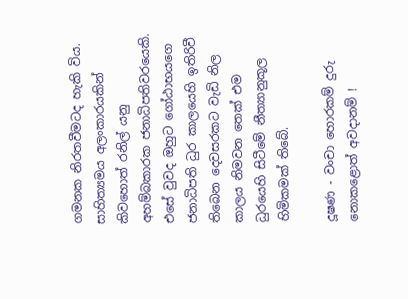ගමනක නිරතවීමටද හැකි විය. සාහිත්‍යමය අලංකාරයකින් කිවහොත් රනිල් යනු අහම්බකාරක ජනාධිපතිවරයෙකි. එසේ වුවද ඔහුට ගෝඨාභයගෙ ජනාධිපති ධුර කාලයෙහි ඉතිරිවී තිබෙන දෙවසරකට වැඩි නිල කාලය නිමවන තෙක් එම ධුරයෙහි සිටීමේ නීත්‍යානුකූල හිමිකමක් තිබේ.

දූෂණ - වංචා හොරකම් දුරු නොකළොත් අවදානම් !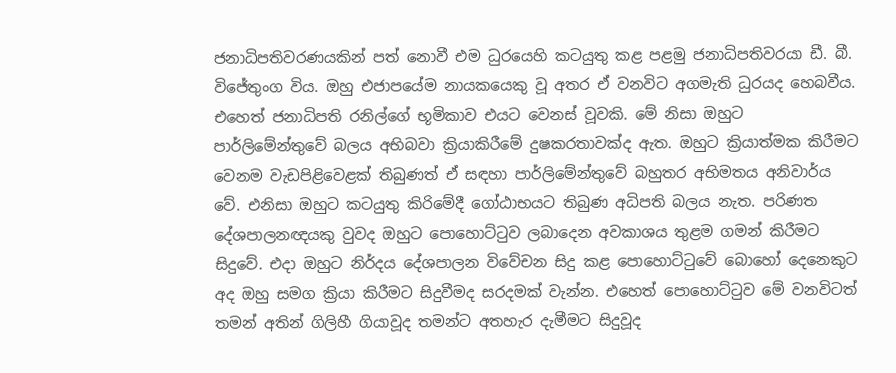ජනාධිපතිවරණයකින් පත් නොවී එම ධුරයෙහි කටයුතු කළ පළමු ජනාධිපතිවරයා ඩී. බී. විජේතුංග විය. ඔහු එජාපයේම නායකයෙකු වූ අතර ඒ වනවිට අගමැති ධුරයද හෙබවීය. එහෙත් ජනාධිපති රනිල්ගේ භූමිකාව එයට වෙනස් වූවකි. මේ නිසා ඔහුට පාර්ලිමේන්තුවේ බලය අභිබවා ක්‍රියාකිරීමේ දුෂකරතාවක්ද ඇත. ඔහුට ක්‍රියාත්මක කිරීමට වෙනම වැඩපිළිවෙළක් තිබුණත් ඒ සඳහා පාර්ලිමේන්තුවේ බහුතර අභිමතය අනිවාර්ය වේ. එනිසා ඔහුට කටයුතු කිරිමේදී ගෝඨාභයට තිබුණ අධිපති බලය නැත. පරිණත දේශපාලනඥයකු වුවද ඔහුට පොහොට්ටුව ලබාදෙන අවකාශය තුළම ගමන් කිරීමට සිදුවේ. එදා ඔහුට නිර්දය දේශපාලන විවේචන සිදු කළ පොහොට්ටුවේ බොහෝ දෙනෙකුට අද ඔහු සමග ක්‍රියා කිරීමට සිදුවීමද සරදමක් වැන්න. එහෙත් පොහොට්ටුව මේ වනවිටත් තමන් අතින් ගිලිහී ගියාවූද තමන්ට අතහැර දැමීමට සිදුවූද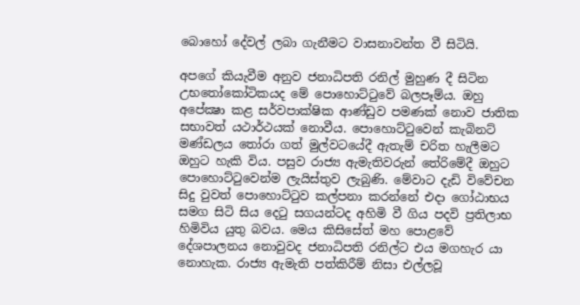බොහෝ දේවල් ලබා ගැනීමට වාසනාවන්ත වී සිටියි.

අපගේ කියැවීම අනුව ජනාධිපති රනිල් මුහුණ දී සිටින උභතෝකෝටිකයද මේ පොහොට්ටුවේ බලපෑම්ය. ඔහු අපේක්‍ෂා කළ සර්වපාක්ෂික ආණ්ඩුව පමණක් නොව ජාතික සභාවත් යථාර්ථයක් නොවීය. පොහොට්ටුවෙන් කැබිනට් මණ්ඩලය තෝරා ගත් මුල්වටයේදී ඇතැම් චරිත හැලීමට ඔහුට හැකි විය. පසුව රාජ්‍ය ඇමැතිවරුන් තේරිමේදී ඔහුට පොහොට්ටුවෙන්ම ලැයිස්තුව ලැබුණි. මේවාට දැඩි විවේචන සිදු වුවත් පොහොට්ටුව කල්පනා කරන්නේ එදා ගෝඨාභය සමග සිටි සිය දෙටු සගයන්ටද අහිමි වී ගිය පදවි ප්‍රතිලාභ හිමිවිය යුතු බවය. මෙය කිසිසේත් මහ පොළවේ දේශපාලනය නොවුවද ජනාධිපති රනිල්ට එය මගහැර යා නොහැක. රාජ්‍ය ඇමැති පත්කිරීම් නිසා එල්ලවූ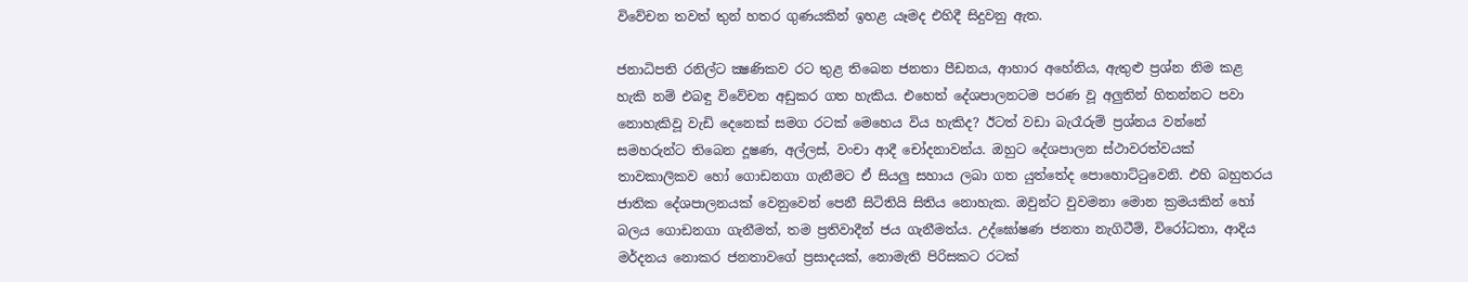විවේචන තවත් තුන් හතර ගුණයකින් ඉහළ යෑමද එහිදී සිදුවනු ඇත.

ජනාධිපති රනිල්ට ක්‍ෂණිකව රට තුළ තිබෙන ජනතා පීඩනය, ආහාර අහේනිය, ඇතුළු ප්‍රශ්න නිම කළ හැකි නම් එබඳු විවේචන අඩුකර ගත හැකිය. එහෙත් දේශපාලනටම පරණ වූ අලුතින් හිතන්නට පවා නොහැකිවූ වැඩි දෙනෙක් සමග රටක් මෙහෙය විය හැකිද? ඊටත් වඩා බැරෑරුම් ප්‍රශ්නය වන්නේ සමහරුන්ට තිබෙන දූෂණ, අල්ලස්, වංචා ආදී චෝදනාවන්ය. ඔහුට දේශපාලන ස්ථාවරත්වයක් තාවකාලිකව හෝ ගොඩනගා ගැනීමට ඒ සියලු සහාය ලබා ගත යුත්තේද පොහොට්ටුවෙනි. එහි බහුතරය ජාතික දේශපාලනයක් වෙනුවෙන් පෙනී සිටිතියි සිතිය නොහැක. ඔවුන්ට වුවමනා මොන ක්‍රමයකින් හෝ බලය ගොඩනගා ගැනීමත්, තම ප්‍රතිවාදීන් ජය ගැනීමත්ය. උද්ඝෝෂණ ජනතා නැගිටීම්, විරෝධතා, ආදිය මර්දනය නොකර ජනතාවගේ ප්‍රසාදයක්, නොමැති පිරිසකට රටක්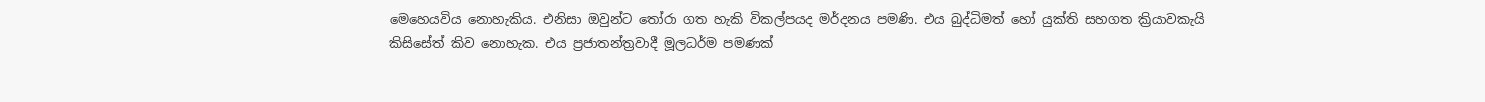මෙහෙයවිය නොහැකිය. එනිසා ඔවුන්ට තෝරා ගත හැකි විකල්පයද මර්දනය පමණි. එය බුද්ධිමත් හෝ යුක්ති සහගත ක්‍රියාවකැයි කිසිසේත් කිව නොහැක. එය ප්‍රජාතන්ත්‍රවාදී මූලධර්ම පමණක්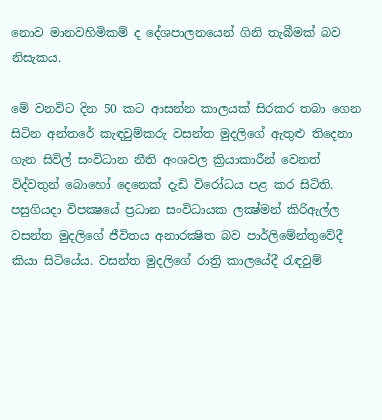නොව මානවහිමිකම් ද දේශපාලනයෙන් ගිනි තැබීමක් බව නිසැකය.

මේ වනවිට දින 50 කට ආසන්න කාලයක් සිරකර තබා ගෙන සිටින අන්තරේ කැඳවුම්කරු වසන්ත මුදලිගේ ඇතුළු තිදෙනා ගැන සිවිල් සංවිධාන නීති අංශවල ක්‍රියාකාරීන් වෙනත් විද්වතුන් බොහෝ දෙනෙක් දැඩි විරෝධය පළ කර සිටිති. පසුගියදා විපක්‍ෂයේ ප්‍රධාන සංවිධායක ලක්‍ෂ්මන් කිරිඇල්ල වසන්ත මුදලිගේ ජීවිතය අනාරක්‍ෂිත බව පාර්ලිමේන්තුවේදී කියා සිටියේය. වසන්ත මුදලිගේ රාත්‍රි කාලයේදී රැඳවුම්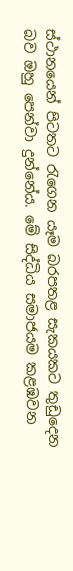ස්ථානයෙන් පිටතට රැගෙන යෑම බරපතළ සැකයකට තුඩුදෙන බව ඔහු පෙන්වා දුන්නේය. මේ සිද්ධිය සමාජයම කළඹවන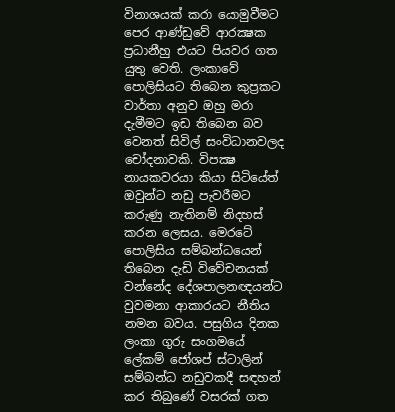විනාශයක් කරා යොමුවීමට පෙර ආණ්ඩුවේ ආරක්‍ෂක ප්‍රධානීහු එයට පියවර ගත යුතු වෙති. ලංකාවේ පොලිසියට තිබෙන කුප්‍රකට වාර්තා අනුව ඔහු මරා දැමීමට ඉඩ තිබෙන බව වෙනත් සිවිල් සංවිධානවලද චෝදනාවකි. විපක්‍ෂ නායකවරයා කියා සිටියේත් ඔවුන්ට නඩු පැවරීමට කරුණු නැතිනම් නිදහස් කරන ලෙසය. මෙරටේ පොලිසිය සම්බන්ධයෙන් තිබෙන දැඩි විවේචනයක් වන්නේද දේශපාලනඥයන්ට වුවමනා ආකාරයට නීතිය නමන බවය. පසුගිය දිනක ලංකා ගුරු සංගමයේ ලේකම් ජෝශප් ස්ටාලින් සම්බන්ධ නඩුවකදී සඳහන් කර තිබුණේ වසරක් ගත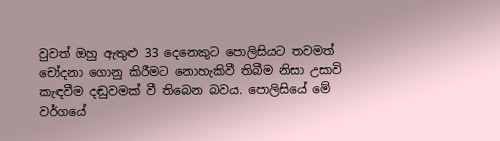වුවත් ඔහු ඇතුළු 33 දෙනෙකුට පොලිසියට තවමත් චෝදනා ගොනු කිරීමට නොහැකිවී තිබීම නිසා උසාවි කැඳවීම දඬුවමක් වී තිබෙන බවය. පොලිසියේ මේ වර්ගයේ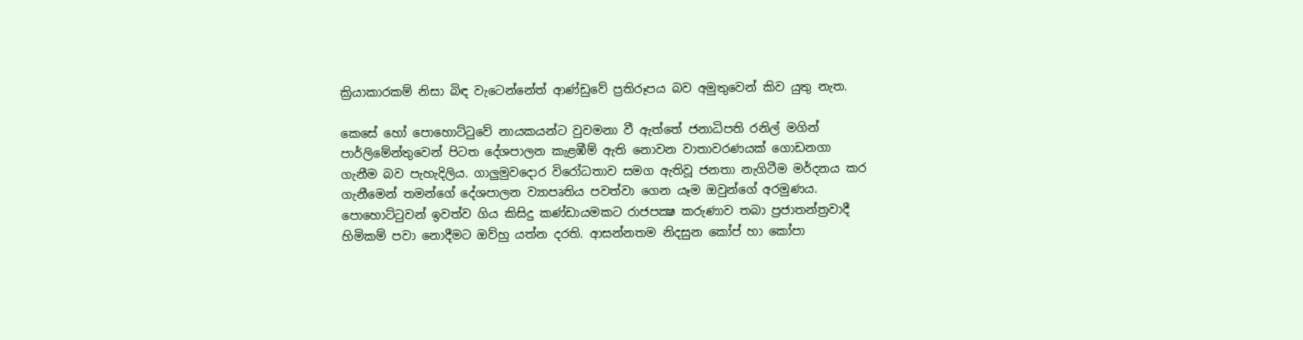ක්‍රියාකාරකම් නිසා බිඳ වැටෙන්නේත් ආණ්ඩුවේ ප්‍රතිරූපය බව අමුතුවෙන් කිව යුතු නැත.

කෙසේ හෝ පොහොට්ටුවේ නායකයන්ට වුවමනා වී ඇත්තේ ජනාධිපති රනිල් මගින් පාර්ලිමේන්තුවෙන් පිටත දේශපාලන කැළඹීම් ඇති නොවන වාතාවරණයක් ගොඩනගා ගැනීම බව පැහැදිලිය. ගාලුමුවදොර විරෝධතාව සමග ඇතිවූ ජනතා නැගිටීම මර්දනය කර ගැනීමෙන් තමන්ගේ දේශපාලන ව්‍යාපෘතිය පවත්වා ගෙන යෑම ඔවුන්ගේ අරමුණය. පොහොට්ටුවන් ඉවත්ව ගිය කිසිදු කණ්ඩායමකට රාජපක්‍ෂ කරුණාව තබා ප්‍රජාතන්ත්‍රවාදී හිමිකම් පවා නොදීමට ඔව්හු යත්න දරති. ආසන්නතම නිදසුන කෝප් හා කෝපා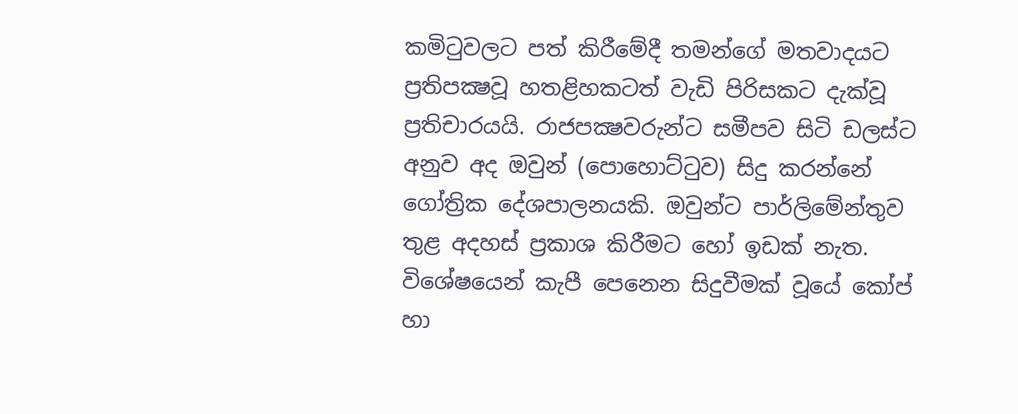කමිටුවලට පත් කිරීමේදී තමන්ගේ මතවාදයට ප්‍රතිපක්‍ෂවූ හතළිහකටත් වැඩි පිරිසකට දැක්වූ ප්‍රතිචාරයයි. රාජපක්‍ෂවරුන්ට සමීපව සිටි ඩලස්ට අනුව අද ඔවුන් (පොහොට්ටුව) සිදු කරන්නේ ගෝත්‍රික දේශපාලනයකි. ඔවුන්ට පාර්ලිමේන්තුව තුළ අදහස් ප්‍රකාශ කිරීමට හෝ ඉඩක් නැත. විශේෂයෙන් කැපී පෙනෙන සිදුවීමක් වූයේ කෝප් හා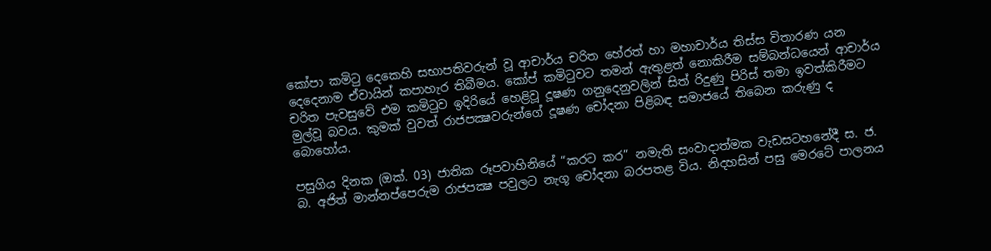කෝපා කමිටු දෙකෙහි සභාපතිවරුන් වූ ආචාර්ය චරිත හේරත් හා මහාචාර්ය තිස්ස විතාරණ යන දෙදෙනාම ඒවායින් කපාහැර තිබීමය. කෝප් කමිටුවට තමන් ඇතුළත් නොකිරීම සම්බන්ධයෙන් ආචාර්ය චරිත පැවසුවේ එම කමිටුව ඉදිරියේ හෙළිවූ දූෂණ ගනුදෙනුවලින් සිත් රිදුණු පිරිස් තමා ඉවත්කිරීමට මුල්වූ බවය. කුමක් වුවත් රාජපක්‍ෂවරුන්ගේ දූෂණ චෝදනා පිළිබඳ සමාජයේ තිබෙන කරුණු ද බොහෝය.

පසුගිය දිනක (ඔක්. 03) ජාතික රූපවාහිනියේ “කරට කර” නමැති සංවාදාත්මක වැඩසටහනේදී ස. ජ. බ. අජිත් මාන්නප්පෙරුම රාජපක්‍ෂ පවුලට නැගූ චෝදනා බරපතළ විය. නිදහසින් පසු මෙරටේ පාලනය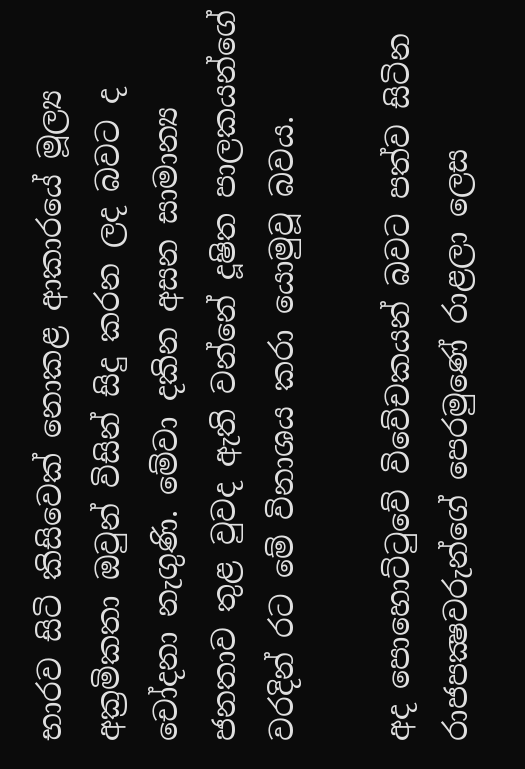භාරව සිටි කිසිවෙක් නොකළ ආකාරයේ මූල්‍ය අක්‍රමිකතා ඔවුන් විසින් සිදු කරන ලද බවට ද චෝදනා නැගුණි. මේවා දකින අසන සාමාන්‍ය ජනතාව තුළ වුවද ඇති වන්නේ දූෂිත පාලකයන්ගේ වරදින් රට මේ විනාශය කරා යොමුවූ බවය.

අද පොහොට්ටුවේ විවේචකයන් බවට පත්ව සිටින රාජපක්‍ෂවරුන්ගේ පෙරමුණේ රාළලා ලෙස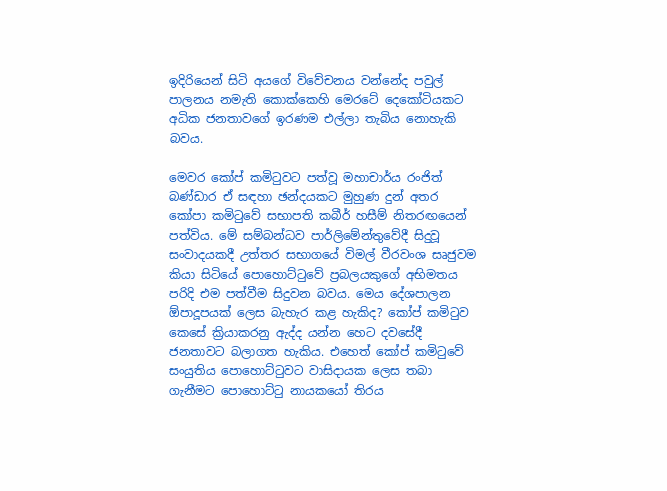ඉදිරියෙන් සිටි අයගේ විවේචනය වන්නේද පවුල් පාලනය නමැති කොක්කෙහි මෙරටේ දෙකෝටියකට අධික ජනතාවගේ ඉරණම එල්ලා තැබිය නොහැකි බවය.

මෙවර කෝප් කමිටුවට පත්වූ මහාචාර්ය රංජිත් බණ්ඩාර ඒ සඳහා ඡන්දයකට මුහුණ දුන් අතර කෝපා කමිටුවේ සභාපති කබීර් හසීම් නිතරඟයෙන් පත්විය. මේ සම්බන්ධව පාර්ලිමේන්තුවේදී සිදුවූ සංවාදයකදී උත්තර සභාගයේ විමල් වීරවංශ සෘජුවම කියා සිටියේ පොහොට්ටුවේ ප්‍රබලයකුගේ අභිමතය පරිදි එම පත්වීම සිදුවන බවය. මෙය දේශපාලන ඕපාදූපයක් ලෙස බැහැර කළ හැකිද? කෝප් කමිටුව කෙසේ ක්‍රියාකරනු ඇද්ද යන්න හෙට දවසේදී ජනතාවට බලාගත හැකිය. එහෙත් කෝප් කමිටුවේ සංයුතිය පොහොට්ටුවට වාසිදායක ලෙස තබා ගැනීමට පොහොට්ටු නායකයෝ තිරය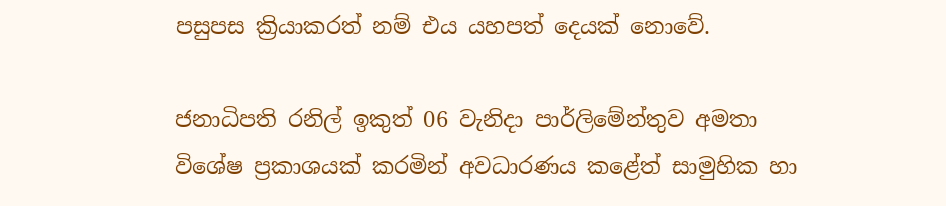පසුපස ක්‍රියාකරත් නම් එය යහපත් දෙයක් නොවේ.

ජනාධිපති රනිල් ඉකුත් 06 වැනිදා පාර්ලිමේන්තුව අමතා විශේෂ ප්‍රකාශයක් කරමින් අවධාරණය කළේත් සාමුහික හා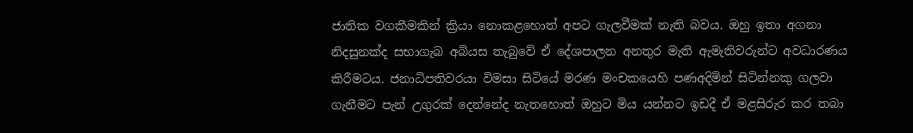ජාතික වගකීමකින් ක්‍රියා නොකළහොත් අපට ගැලවීමක් නැති බවය. ඔහු ඉතා අගනා නිදසුනක්ද සභාගැබ අබියස තැබුවේ ඒ දේශපාලන අනතුර මැති ඇමැතිවරුන්ට අවධාරණය කිරීමටය. ජනාධිපතිවරයා විමසා සිටියේ මරණ මංචකයෙහි පණඅදිමින් සිටින්නකු ගලවා ගැනීමට පැන් උගුරක් දෙන්නේද නැතහොත් ඔහුට මිය යන්නට ඉඩදී ඒ මළසිරුර කර තබා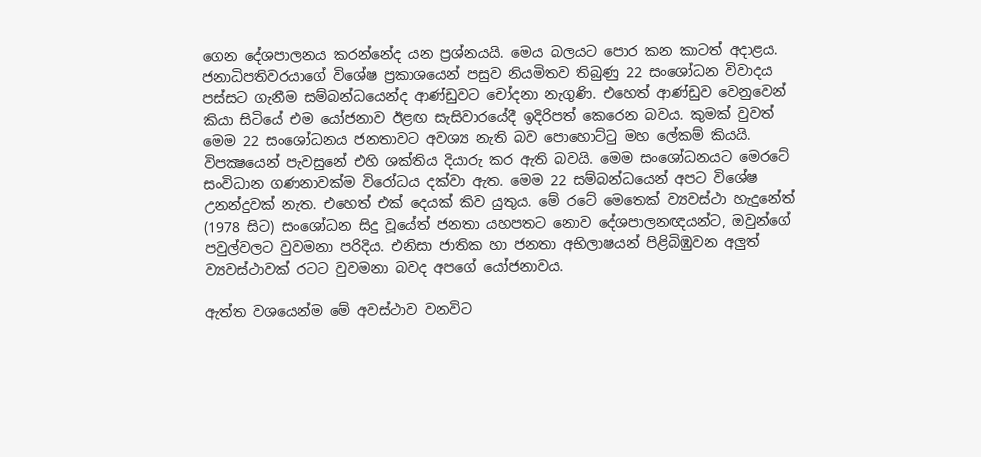ගෙන දේශපාලනය කරන්නේද යන ප්‍රශ්නයයි. මෙය බලයට පොර කන කාටත් අදාළය. ජනාධිපතිවරයාගේ විශේෂ ප්‍රකාශයෙන් පසුව නියමිතව තිබුණු 22 සංශෝධන විවාදය පස්සට ගැනීම සම්බන්ධයෙන්ද ආණ්ඩුවට චෝදනා නැගුණි. එහෙත් ආණ්ඩුව වෙනුවෙන් කියා සිටියේ එම යෝජනාව ඊළඟ සැසිවාරයේදී ඉදිරිපත් කෙරෙන බවය. කුමක් වුවත් මෙම 22 සංශෝධනය ජනතාවට අවශ්‍ය නැති බව පොහොට්ටු මහ ලේකම් කියයි. විපක්‍ෂයෙන් පැවසුනේ එහි ශක්තිය දියාරු කර ඇති බවයි. මෙම සංශෝධනයට මෙරටේ සංවිධාන ගණනාවක්ම විරෝධය දක්වා ඇත. මෙම 22 සම්බන්ධයෙන් අපට විශේෂ උනන්දුවක් නැත. එහෙත් එක් දෙයක් කිව යුතුය. මේ රටේ මෙතෙක් ව්‍යවස්ථා හැදුනේත් (1978 සිට) සංශෝධන සිදු වූයේත් ජනතා යහපතට නොව දේශපාලනඥයන්ට, ඔවුන්ගේ පවුල්වලට වුවමනා පරිදිය. එනිසා ජාතික හා ජනතා අභිලාෂයන් පිළිබිඹුවන අලුත් ව්‍යවස්ථාවක් රටට වුවමනා බවද අපගේ යෝජනාවය.

ඇත්ත වශයෙන්ම මේ අවස්ථාව වනවිට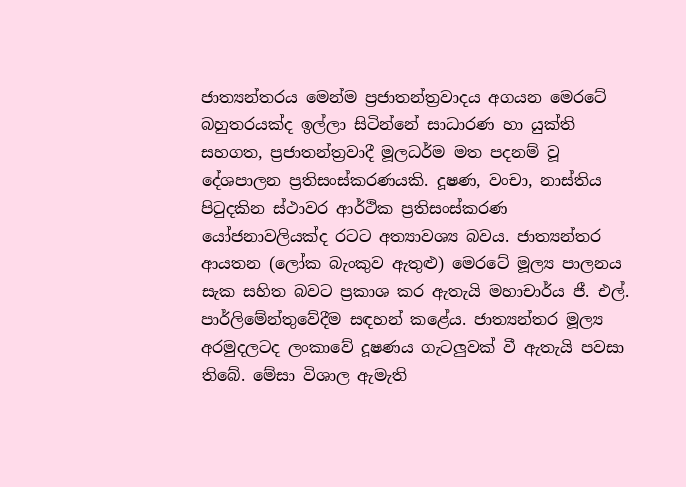ජාත්‍යන්තරය මෙන්ම ප්‍රජාතන්ත්‍රවාදය අගයන මෙරටේ බහුතරයක්ද ඉල්ලා සිටින්නේ සාධාරණ හා යුක්ති සහගත, ප්‍රජාතන්ත්‍රවාදී මූලධර්ම මත පදනම් වූ දේශපාලන ප්‍රතිසංස්කරණයකි. දූෂණ, වංචා, නාස්තිය පිටුදකින ස්ථාවර ආර්ථික ප්‍රතිසංස්කරණ යෝජනාවලියක්ද රටට අත්‍යාවශ්‍ය බවය. ජාත්‍යන්තර ආයතන (ලෝක බැංකුව ඇතුළු) මෙරටේ මූල්‍ය පාලනය සැක සහිත බවට ප්‍රකාශ කර ඇතැයි මහාචාර්ය ජී. එල්. පාර්ලිමේන්තුවේදීම සඳහන් කළේය. ජාත්‍යන්තර මූල්‍ය අරමුදලටද ලංකාවේ දූෂණය ගැටලුවක් වී ඇතැයි පවසා තිබේ. මේසා විශාල ඇමැති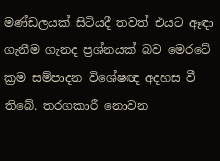මණ්ඩලයක් සිටියදී තවත් එයට ඈඳා ගැනීම ගැනද ප්‍රශ්නයක් බව මෙරටේ ක්‍රම සම්පාදන විශේෂඥ අදහස වී තිබේ. තරගකාරී නොවන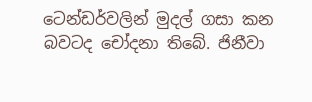ටෙන්ඩර්වලින් මුදල් ගසා කන බවටද චෝදනා තිබේ. ජිනීවා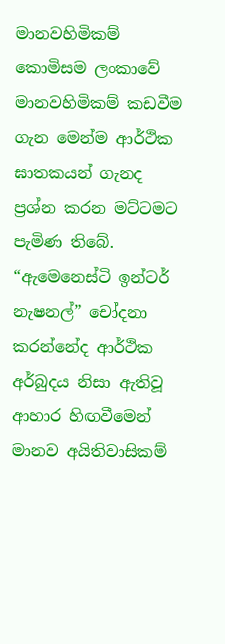මානවහිමිකම් කොමිසම ලංකාවේ මානවහිමිකම් කඩවීම ගැන මෙන්ම ආර්ථික ඝාතකයන් ගැනද ප්‍රශ්න කරන මට්ටමට පැමිණ තිබේ. “ඇමෙනෙස්ටි ඉන්ටර් නැෂනල්” චෝදනා කරන්නේද ආර්ථික අර්බුදය නිසා ඇතිවූ ආහාර හිඟවීමෙන් මානව අයිතිවාසිකම්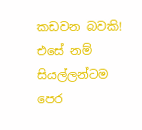කඩවන බවකි! එසේ නම් සියල්ලන්ටම පෙර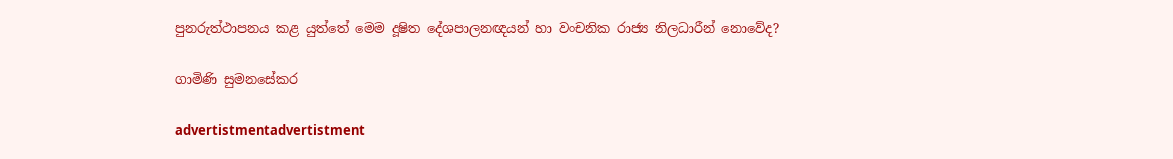පුනරුත්ථාපනය කළ යුත්තේ මෙම දූෂිත දේශපාලනඥයන් හා වංචනික රාජ්‍ය නිලධාරීන් නොවේද?

ගාමිණි සුමනසේකර

advertistmentadvertistment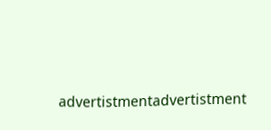advertistmentadvertistment